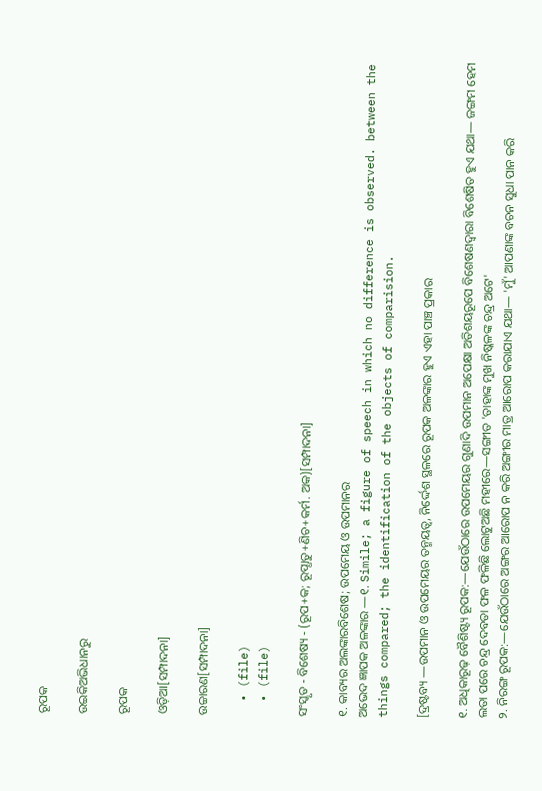ରୂପକ

ଉଇକିଅଭିଧାନ‌ରୁ

ରୂପକ

ଓଡ଼ିଆ[ସମ୍ପାଦନା]

ଉଚ୍ଚାରଣ[ସମ୍ପାଦନା]

  • (file)
  • (file)

ସଂସ୍କୃତ - ବିଶେଷ୍ୟ - (ରୂପ+କ; ରୂପ୍ଧାତୁ+ଣିଚ+କର୍ମ. ଅକ)[ସମ୍ପାଦନା]

୧. କାବ୍ୟର ଅଲଙ୍କାରବିଶେଷ; ଉପମେୟ ଓ ଉପମାନର
ଅଭେଦ ଜ୍ଞାପକ ଅଳଙ୍କାର —୧. Simile; a figure of speech in which no difference is observed. between the things compared; the identification of the objects of comparision.

[ଦ୍ରଷ୍ଟବ୍ୟ —ଉପମାନ ଓ ଉପମେୟର ତନ୍ମୟତ୍ୱ, ନିର୍ଦ୍ଦେଶ ସ୍ଥଳରେ ରୂପକ ଅଳଙ୍କାର ହୁଏ ଏହା ପାଞ୍ଚ ପ୍ରକାର

୧. ଅଧିକାରୂଢ଼ ବୈଶିଷ୍ଟ୍ୟ ରୂପକ:—ଯେଉଁଠାରେ ଉପମେୟର ଗୁଣାଦି ଉପମାନ ଅପେକ୍ଷା ଅତିଶୟରୂପେ ବିଶେଷଣଦ୍ୱାରା ବିଶେଷିତ ହୁଏ ଯଥା— ଜଙ୍ଗମ ହେମ ଲତା ପରେ ଚନ୍ଦ୍ର ଦେବତା ଫଳ ଫଳିଛି ଲୋଟୁଅଛି ମହୀରେ—ସଙ୍ଗୀତ 'ତାହାଙ୍କ ମୁଖ ନିଷ୍କଳଙ୍କ ଚନ୍ଦ୍ର ଅଟେ'
୨. ନିରଙ୍ଗ ରୂପକ:—ଯେଉଁଠାରେ ଅଙ୍ଗର ଆରୋପ ନ କରି ଅଙ୍ଗୀର ମାତ୍ର ଆରୋପ କରାଯାଏ ଯଥା— 'ମୁଁ' ଆପଣାଙ୍କ ବଚନ ସୁଧା ପାନ କରି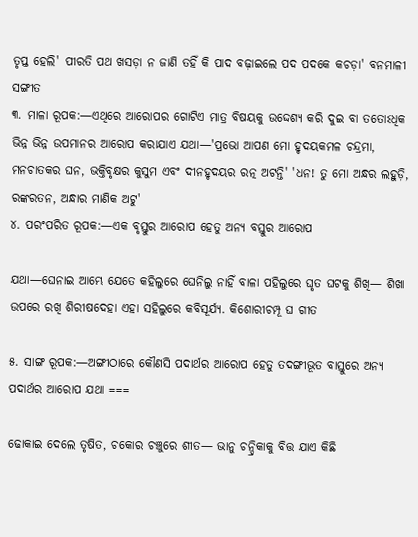ତୃପ୍ତ ହେଲି' ପୀରତି ପଥ ଖସଡ଼ା ନ ଜାଣି ତହିଁ କି ପାଦ ବଢ଼ାଇଲେ ପଦ ପଦକେ କଚଡ଼ା' ବନମାଳୀ ସଙ୍ଗୀତ
୩. ମାଳା ରୂପକ:—ଏଥିରେ ଆରୋପର ଗୋଟିଏ ମାତ୍ର ବିଷୟକୁ ଉଦ୍ଦେଶ୍ୟ କରି ଦୁଇ ବା ତତୋଽଧିକ ଭିନ୍ନ ଭିନ୍ନ ଉପମାନର ଆରୋପ କରାଯାଏ ଯଥା—'ପ୍ରଭୋ ଆପଣ ମୋ ହୃଦୟକମଳ ଚନ୍ଦ୍ରମା, ମନଚାତକର ଘନ, ଭକ୍ତିବୃକ୍ଷର କୁସୁମ ଏବଂ ଦୀନହୃଦୟର ରତ୍ନ ଅଟନ୍ତି' 'ଧନ! ତୁ ମୋ ଅନ୍ଧର ଲହୁଡ଼ି, ରଙ୍କରତନ, ଅନ୍ଧାର ମାଣିକ ଅଟୁ'
୪. ପରଂପରିତ ରୂପକ:—ଏକ ବୃସ୍ତୁର ଆରୋପ ହେତୁ ଅନ୍ୟ ବସ୍ତୁର ଆରୋପ

ଯଥା—ଘେନାଇ ଆମ୍ଭେ ଯେତେ କହିଲୁରେ ଘେନିଲୁ ନାହିଁ ବାଳା ପହିଲୁରେ ଘୃତ ଘଟକୁ ଶିଖି— ଶିଖା ଉପରେ ରଖି ଶିରୀଷଦେହା ଏହା ସହିଲୁରେ କବିସୂର୍ଯ୍ୟ. କିଶୋରୀଚମ୍ପୂ ଘ ଗୀତ

୫. ସାଙ୍ଗ ରୂପକ:—ଅଙ୍ଗୀଠାରେ କୌଣସି ପଦାର୍ଥର ଆରୋପ ହେତୁ ତଦଙ୍ଗୀଭୂତ ବାସ୍ତୁରେ ଅନ୍ୟ ପଦାର୍ଥର ଆରୋପ ଯଥା ===

ଢୋକାଇ ଦେଲେ ତୃଷିତ, ଚକୋର ଚଞ୍ଚୁରେ ଶୀତ— ଭାନୁ ଚନ୍ଦ୍ରିକାକୁ ବିତ୍ତ ଯାଏ କିଛି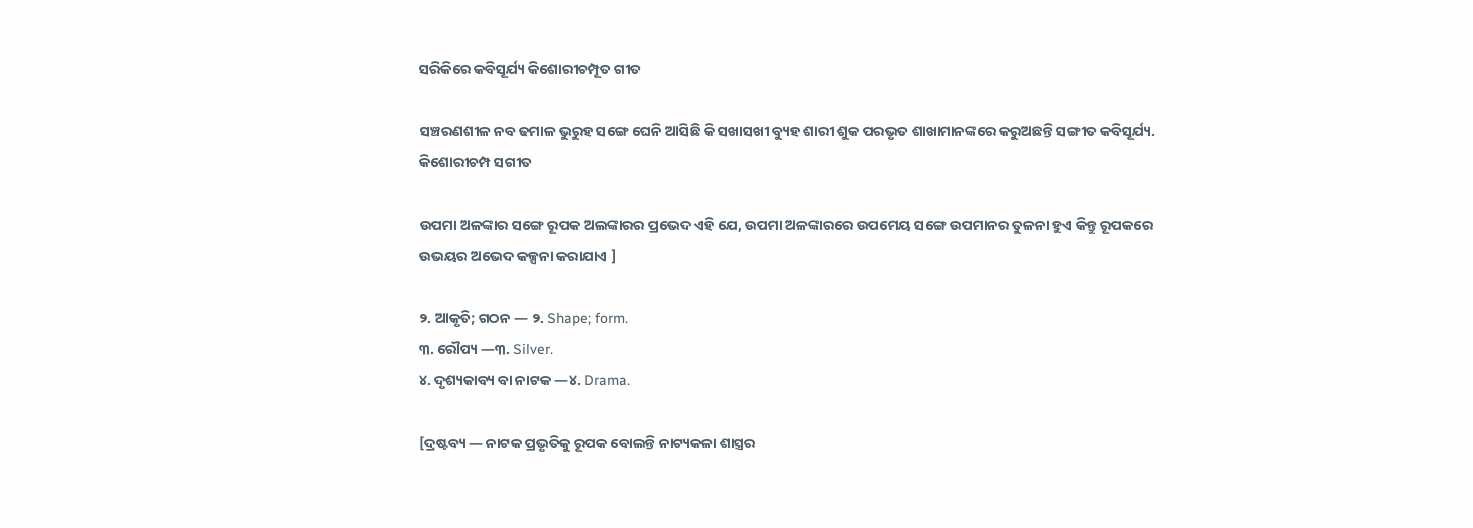ସରିକିରେ କବିସୂର୍ଯ୍ୟ କିଶୋରୀଚମ୍ପୂତ ଗୀତ

ସଞ୍ଚରଣଶୀଳ ନବ ଢମାଳ ଭୁରୁହ ସଙ୍ଗେ ଘେନି ଆସିଛି କି ସଖାସଖୀ ବ୍ୟୁହ ଶାରୀ ଶୁକ ପରଭୃତ ଶାଖାମାନଙ୍କରେ କରୁଅଛନ୍ତି ସଙ୍ଗୀତ କବିସୂର୍ଯ୍ୟ. କିଶୋରୀଚମ୍ପ ସଗୀତ

ଉପମା ଅଳଙ୍କାର ସଙ୍ଗେ ରୂପକ ଅଲଙ୍କାରର ପ୍ରଭେଦ ଏହି ଯେ, ଉପମା ଅଳଙ୍କାରରେ ଉପମେୟ ସଙ୍ଗେ ଉପମାନର ତୁଳନା ହୁଏ କିନ୍ତୁ ରୂପକରେ ଉଭୟର ଅଭେଦ କଳ୍ପନା କରାଯାଏ ]

୨. ଆକୃତି; ଗଠନ — ୨. Shape; form.
୩. ରୌପ୍ୟ —୩. Silver.
୪. ଦୃଶ୍ୟକାବ୍ୟ ବା ନାଟକ —୪. Drama.

[ଦ୍ରଷ୍ଟବ୍ୟ — ନାଟକ ପ୍ରଭୃତିକୁ ରୂପକ ବୋଲନ୍ତି ନାଟ୍ୟକଳା ଶାସ୍ତ୍ରର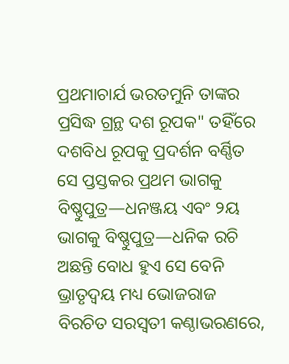ପ୍ରଥମାଚାର୍ଯ ଭରତମୁନି ତାଙ୍କର ପ୍ରସିଦ୍ଧ ଗ୍ରନ୍ଥ ଦଶ ରୂପକ" ତହିଁରେ ଦଶବିଧ ରୂପକୁ ପ୍ରଦର୍ଶନ ବର୍ଣ୍ଣିତ ସେ ପ୍ତସ୍ତକର ପ୍ରଥମ ଭାଗକୁ ବିଷ୍ଣୁପୁତ୍ର—ଧନଞ୍ଜୟ ଏବଂ ୨ୟ ଭାଗକୁ ବିଷ୍ଣୁପୁତ୍ର—ଧନିକ ରଚି ଅଛନ୍ତି ବୋଧ ହୁଏ ସେ ବେନି ଭ୍ରାତୃଦ୍ୱୟ ମଧ୍ୟ ଭୋଜରାଜ ବିରଚିତ ସରସ୍ୱତୀ କଣ୍ଠାଭରଣରେ,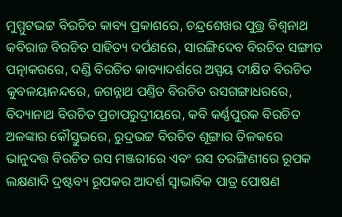ମୁମ୍ମୁଟଭଟ୍ଟ ବିରଚିତ କାବ୍ୟ ପ୍ରକାଶରେ, ଚନ୍ଦ୍ରଶେଖର ପୁତ୍ତ୍ର ବିଶ୍ୱନାଥ କବିରାଜ ବିରଚିତ ସାହିତ୍ୟ ଦର୍ପଣରେ, ସାରଙ୍ଗିଦେବ ବିରଚିତ ସଙ୍ଗୀତ ପତ୍ନାକରରେ, ଦଣ୍ଡି ବିରଚିତ କାବ୍ୟାଦର୍ଶରେ ଅସ୍ପୟ ଦୀକ୍ଷିତ ବିରଚିତ କୁବଳୟାନନ୍ଦରେ, ଜଗନ୍ନାଥ ପଣ୍ତିତ ବିରଚିତ ରସଗଙ୍ଗାଧରରେ, ବିଦ୍ୟାନାଥ ବିରଚିତ ପ୍ରଚାପରୁଦ୍ରୀୟରେ, କବି କର୍ଣ୍ଣପୁରକ ବିରଚିତ ଅଳଙ୍କାର କୌସ୍ତୁଭରେ, ରୁଦ୍ରଭଟ୍ଟ ବିରଚିତ ଶୂଙ୍ଗାର ତିଳକରେ ଭାନୁଦତ୍ତ ବିରଚିତ ରସ ମଞ୍ଜରୀରେ ଏବଂ ରସ ତରଙ୍ଗିଣୀରେ ରୂପକ ଲକ୍ଷଣାଦି ଦ୍ରଷ୍ଟବ୍ୟ ରୂପକର ଆଦର୍ଶ ସ୍ୱାଭାବିକ ପାତ୍ର ପୋଷଣ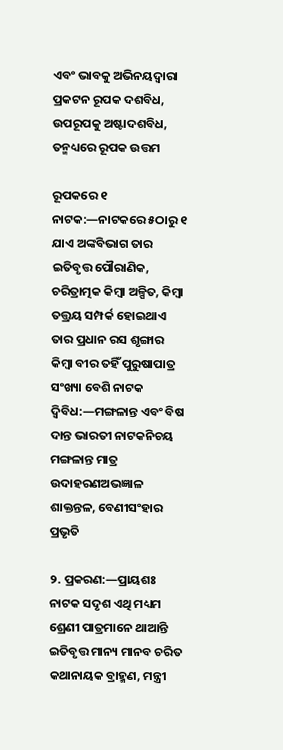ଏବଂ ଭାବକୁ ଅଭିନୟଦ୍ୱାରା ପ୍ରକଟନ ରୂପକ ଦଶବିଧ, ଉପରୂପକୁ ଅଷ୍ଟାଦଶବିଧ, ତନ୍ମଧ୍ୟରେ ରୂପକ ଉତ୍ତମ

ରୂପକରେ ୧ ନାଟକ:—ନାଟକରେ ୫ଠାରୁ ୧ ଯାଏ ଅଙ୍କବିଭାଗ ତାର ଇତିବୃତ୍ତ ପୌରାଣିକ, ଚରିତ୍ରାତ୍ମକ କିମ୍ୱା ଅଳ୍ପିତ, କିମ୍ୱା ତତ୍ତ୍ରୟ ସମ୍ପର୍କ ହୋଇଥାଏ ତାର ପ୍ରଧାନ ରସ ଶୃଙ୍ଗାର କିମ୍ୱା ବୀର ତହିଁ ପୁରୁଷାପାତ୍ର ସଂଖ୍ୟା ବେଶି ନାଟକ ଦ୍ୱିବିଧ:—ମଙ୍ଗଳାନ୍ତ ଏବଂ ବିଷ ଦାନ୍ତ ଭାରତୀ ନାଟକନିଚୟ ମଙ୍ଗଳାନ୍ତ ମାତ୍ର ଉଦାହରଣଅଭଜ୍ଞାଳ ଶାକ୍ତନ୍ତଳ, ବେଣୀସଂହାର ପ୍ରଭୃତି

୨. ପ୍ରକରଣ:—ପ୍ରାୟଶଃ ନାଟକ ସଦୃଶ ଏଥି ମଧ୍ୟମ ଶ୍ରେଣୀ ପାତ୍ରମାନେ ଥାଆନ୍ତି ଇତିବୃତ୍ତ ମାନ୍ୟ ମାନବ ଚରିତ କଥାନାୟକ ବ୍ରାହ୍ମଣ, ମନ୍ତ୍ରୀ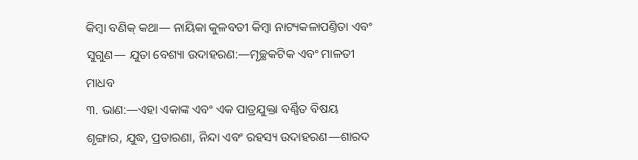କିମ୍ୱା ବଣିକ୍ କଥା— ନାୟିକା କୁଳବତୀ କିମ୍ୱା ନାଟ୍ୟକଳାପଣ୍ତିତା ଏବଂ ସୁଗୁଣ— ଯୁତା ବେଶ୍ୟା ଉଦାହରଣ:—ମୃଚ୍ଛକଟିକ ଏବଂ ମାଳତୀ ମାଧବ
୩. ଭାଣ:—ଏହା ଏକାଙ୍କ ଏବଂ ଏକ ପାତ୍ରଯୁକ୍ତା ବର୍ଣ୍ଣିତ ବିଷୟ ଶୃଙ୍ଗାର, ଯୁଦ୍ଧ, ପ୍ରତାରଣା, ନିନ୍ଦା ଏବଂ ରହସ୍ୟ ଉଦାହରଣ—ଶାରଦ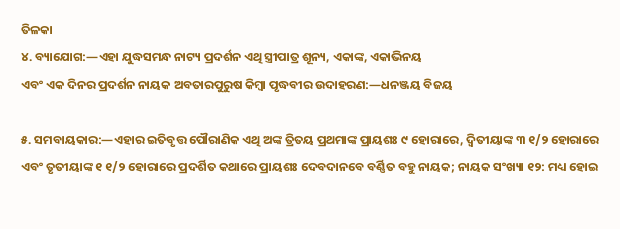ତିଳକା
୪. ବ୍ୟାଯୋଗ:—ଏହା ଯୁଦ୍ଧସମନ୍ଧ ନାଟ୍ୟ ପ୍ରଦର୍ଶନ ଏଥି ସ୍ତ୍ରୀପାତ୍ର ଶୂନ୍ୟ, ଏକାଙ୍କ, ଏକାଭିନୟ
ଏବଂ ଏକ ଦିନର ପ୍ରଦର୍ଶନ ନାୟକ ଅବତାରପୁରୁଷ କିମ୍ୱା ପୃଦ୍ଧବୀର ଉଦାହରଣ:—ଧନଞ୍ଜୟ ବିଜୟ

୫. ସମବାୟକାର:—ଏହାର ଇତିବୃତ୍ତ ପୌରାଣିକ ଏଥି ଅଙ୍କ ତ୍ରିତୟ ପ୍ରଥମାଙ୍କ ପ୍ରାୟଶଃ ୯ ହୋରାରେ, ଦ୍ୱିତୀୟାଙ୍କ ୩ ୧/୨ ହୋରାରେ ଏବଂ ତୃତୀୟାଙ୍କ ୧ ୧/୨ ହୋରାରେ ପ୍ରଦର୍ଶିତ କଥାରେ ପ୍ରାୟଶଃ ଦେବଦାନବେ ବର୍ଣ୍ଣିତ ବହୁ ନାୟକ; ନାୟକ ସଂଖ୍ୟା ୧୨: ମଧ୍ୟ ହୋଇ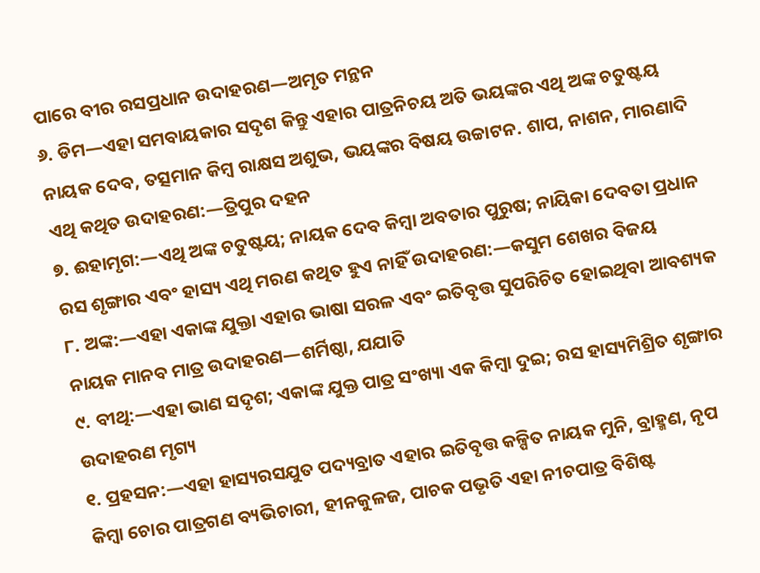ପାରେ ବୀର ରସପ୍ରଧାନ ଉଦାହରଣ—ଅମୃତ ମନ୍ଥନ
୬. ଡିମ—ଏହା ସମବାୟକାର ସଦୃଶ କିନ୍ତୁ ଏହାର ପାତ୍ରନିଚୟ ଅତି ଭୟଙ୍କର ଏଥି ଅଙ୍କ ଚତୁଷ୍ଟୟ ନାୟକ ଦେବ, ତତ୍ସମାନ କିମ୍ୱ ରାକ୍ଷସ ଅଶୁଭ, ଭୟଙ୍କର ବିଷୟ ଉଚ୍ଚାଟନ. ଶାପ, ନାଶନ, ମାରଣାଦି ଏଥି କଥିତ ଉଦାହରଣ:—ତ୍ରିପୁର ଦହନ
୭. ଈହାମୃଗ:—ଏଥି ଅଙ୍କ ଚତୁଷ୍ଟୟ; ନାୟକ ଦେବ କିମ୍ୱା ଅବତାର ପୁରୁଷ; ନାୟିକା ଦେବତା ପ୍ରଧାନ ରସ ଶୃଙ୍ଗାର ଏବଂ ହାସ୍ୟ ଏଥି ମରଣ କଥିତ ହୁଏ ନାହିଁ ଉଦାହରଣ:—କସୁମ ଶେଖର ବିଜୟ
୮. ଅଙ୍କ:—ଏହା ଏକାଙ୍କ ଯୁକ୍ତା ଏହାର ଭାଷା ସରଳ ଏବଂ ଇତିବୃତ୍ତ ସୁପରିଚିତ ହୋଇଥିବା ଆବଶ୍ୟକ ନାୟକ ମାନବ ମାତ୍ର ଉଦାହରଣ—ଶର୍ମିଷ୍ଠା, ଯଯାତି
୯. ବୀଥି:—ଏହା ଭାଣ ସଦୃଶ; ଏକାଙ୍କ ଯୁକ୍ତ ପାତ୍ର ସଂଖ୍ୟା ଏକ କିମ୍ୱା ଦୁଇ; ରସ ହାସ୍ୟମିଶ୍ରିତ ଶୃଙ୍ଗାର ଉଦାହରଣ ମୃଗ୍ୟ
୧. ପ୍ରହସନ:—ଏହା ହାସ୍ୟରସଯୁତ ପଦ୍ୟବ୍ରାତ ଏହାର ଇତିବୃତ୍ତ କଳ୍ପିତ ନାୟକ ମୁନି, ବ୍ରାହ୍ମଣ, ନୃପ କିମ୍ୱା ଚୋର ପାତ୍ରଗଣ ବ୍ୟଭିଚାରୀ, ହୀନକୁଳଜ, ପାଚକ ପଭୃତି ଏହା ନୀଚପାତ୍ର ବିଶିଷ୍ଟ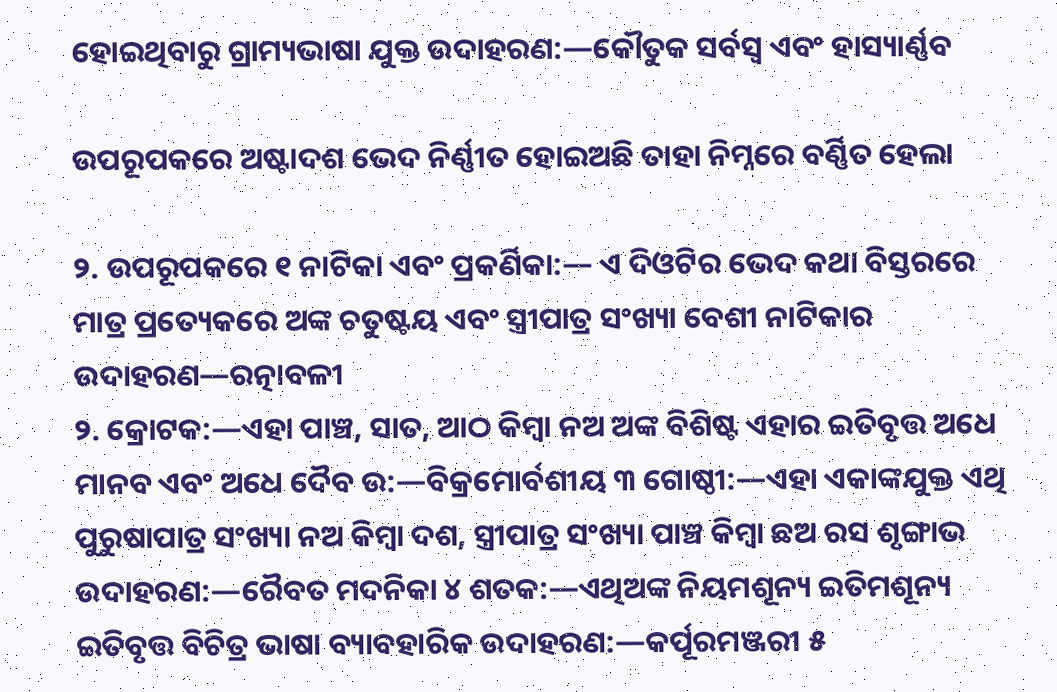ହୋଇଥିବାରୁ ଗ୍ରାମ୍ୟଭାଷା ଯୁକ୍ତ ଉଦାହରଣ:—କୌତୁକ ସର୍ବସ୍ୱ ଏବଂ ହାସ୍ୟାର୍ଣ୍ଣବ

ଉପରୂପକରେ ଅଷ୍ଟାଦଶ ଭେଦ ନିର୍ଣ୍ଣୀତ ହୋଇଅଛି ତାହା ନିମ୍ନରେ ବର୍ଣ୍ଣିତ ହେଲା

୨. ଉପରୂପକରେ ୧ ନାଟିକା ଏବଂ ପ୍ରକର୍ଣିକା:— ଏ ଦିଓଟିର ଭେଦ କଥା ବିସ୍ତରରେ ମାତ୍ର ପ୍ରତ୍ୟେକରେ ଅଙ୍କ ଚତୁଷ୍ଟୟ ଏବଂ ସ୍ତ୍ରୀପାତ୍ର ସଂଖ୍ୟା ବେଶୀ ନାଟିକାର ଉଦାହରଣ—ରତ୍ନାବଳୀ
୨. କ୍ରୋଟକ:—ଏହା ପାଞ୍ଚ, ସାତ, ଆଠ କିମ୍ୱା ନଅ ଅଙ୍କ ବିଶିଷ୍ଟ ଏହାର ଇତିବୃତ୍ତ ଅଧେ ମାନବ ଏବଂ ଅଧେ ଦୈବ ଉ:—ବିକ୍ରମୋର୍ବଶୀୟ ୩ ଗୋଷ୍ଠୀ:—ଏହା ଏକାଙ୍କଯୁକ୍ତ ଏଥି ପୁରୁଷାପାତ୍ର ସଂଖ୍ୟା ନଅ କିମ୍ୱା ଦଶ, ସ୍ତ୍ରୀପାତ୍ର ସଂଖ୍ୟା ପାଞ୍ଚ କିମ୍ୱା ଛଅ ରସ ଶୃଙ୍ଗାଭ ଉଦାହରଣ:—ରୈବତ ମଦନିକା ୪ ଶତକ:—ଏଥିଅଙ୍କ ନିୟମଶୂନ୍ୟ ଇତିମଶୂନ୍ୟ ଇତିବୃତ୍ତ ବିଚିତ୍ର ଭାଷା ବ୍ୟାବହାରିକ ଉଦାହରଣ:—କର୍ପୂରମଞ୍ଜରୀ ୫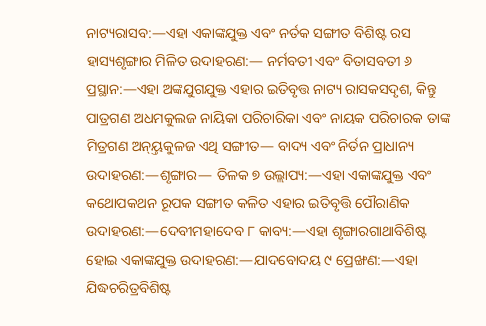ନାଟ୍ୟରାସବ:—ଏହା ଏକାଙ୍କଯୁକ୍ତ ଏବଂ ନର୍ତକ ସଙ୍ଗୀତ ବିଶିଷ୍ଟ ରସ ହାସ୍ୟଶୃଙ୍ଗାର ମିଳିତ ଉଦାହରଣ:— ନର୍ମବତୀ ଏବଂ ବିତାସବତୀ ୬ ପ୍ରସ୍ଥାନ:—ଏହା ଅଙ୍କଯୁଗଯୁକ୍ତ ଏହାର ଇତିବୃତ୍ତ ନାଟ୍ୟ ରାସକସଦୃଶ, କିନ୍ତୁ ପାତ୍ରଗଣ ଅଧମକୁଲଜ ନାୟିକା ପରିଚାରିକା ଏବଂ ନାୟକ ପରିଚାରକ ତାଙ୍କ ମିତ୍ରଗଣ ଅନ୍ୟ୍ତକୁଳଜ ଏଥି ସଙ୍ଗୀତ— ବାଦ୍ୟ ଏବଂ ନିର୍ତନ ପ୍ରାଧାନ୍ୟ ଉଦାହରଣ:—ଶୃଙ୍ଗାର— ତିଳକ ୭ ଉଲ୍ଲାପ୍ୟ:—ଏହା ଏକାଙ୍କଯୁକ୍ତ ଏବଂ କଥୋପକଥନ ରୂପକ ସଙ୍ଗୀତ କଳିତ ଏହାର ଇତିବୃତ୍ତି ପୌରାଣିକ ଉଦାହରଣ:—ଦେବୀମହାଦେବ ୮ କାବ୍ୟ:—ଏହା ଶୃଙ୍ଗାରଗାଥାବିଶିଷ୍ଟ ହୋଇ ଏକାଙ୍କଯୁକ୍ତ ଉଦାହରଣ:—ଯାଦବୋଦୟ ୯ ପ୍ରେଙ୍ଖଣ:—ଏହା ଯିଦ୍ଧଚରିତ୍ରବିଶିଷ୍ଟ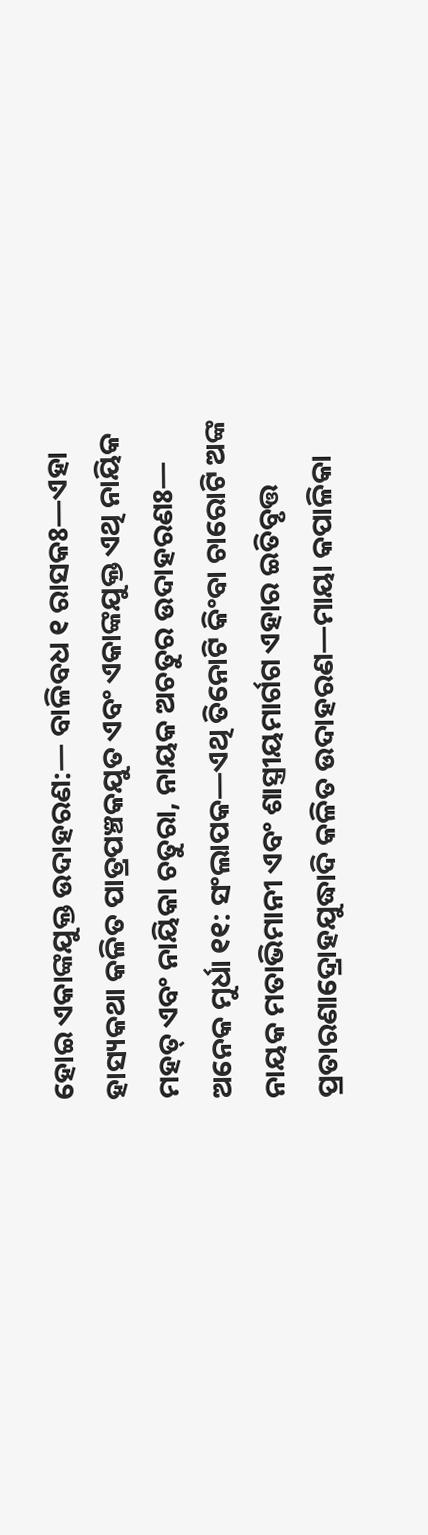ହୋଇ ଏକାଙ୍କଯୁକ୍ତ ଉଦାହରଣ:— ବାଳିବଧ ୧ ରାସକଃ—ଏହା ହାସ୍ୟକଥା କଳିତ ପାତ୍ରପଞ୍ଚକଯୁତ ଏବଂ ଏକାଙ୍କଯୁକ୍ତ ଏଥି ନାୟିକ ମହତ୍ ଏବଂ ନାୟିକା ଚତୁରା, ନାୟକ ଅଚତୁର ଉଦାହରଣଃ— ଅନେକ ମୁର୍ଧା ୧୧: ସଂଲାପକ—ଏଥି ତିନୋଟି କିଂବା ଚାରୋଟି ଅଙ୍କ ନାୟକ ମତାଭିମାନୀ ଏବଂ ଶାସ୍ତ୍ରୀୟମାର୍ଗଗ ଏହାର ଇତିବୃତ୍ତ ପ୍ରତାରଣାଦ୍ରୋହଯୁଦ୍ଧାଦି କଳିତ ଉଦାହରଣ—ମାୟା କପାଳିକା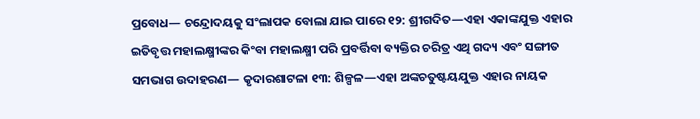ପ୍ରବୋଧ— ଚନ୍ଦ୍ରୋଦୟକୁ ସଂଲାପକ ବୋଲା ଯାଇ ପାରେ ୧୨: ଶ୍ରୀଗଦିତ—ଏହା ଏକାଙ୍କଯୁକ୍ତ ଏହାର ଇତିବୃତ୍ତ ମହାଲକ୍ଷ୍ମୀଙ୍କର କିଂବା ମହାଲକ୍ଷ୍ମୀ ପରି ପ୍ରବର୍ତ୍ତିବା ବ୍ୟକ୍ତିର ଚରିତ୍ର ଏଥି ଗଦ୍ୟ ଏବଂ ସଙ୍ଗୀତ ସମଭାଗ ଉଦାହରଣ— କୃଦାରଶାଟଳା ୧୩: ଶିଳ୍ପଳ—ଏହା ଅଙ୍କଚତୁଷ୍ଟୟଯୁକ୍ତ ଏହାର ନାୟକ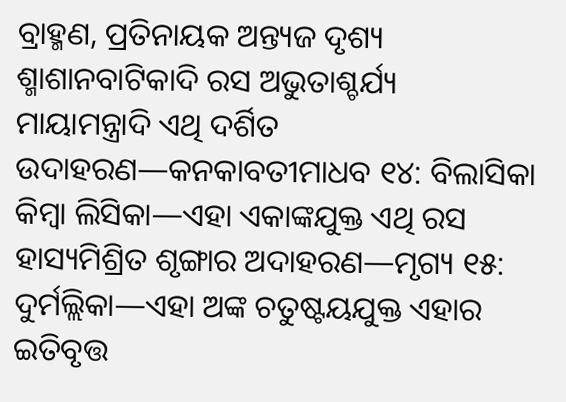ବ୍ରାହ୍ମଣ, ପ୍ରତିନାୟକ ଅନ୍ତ୍ୟଜ ଦୃଶ୍ୟ ଶ୍ମାଶାନବାଟିକାଦି ରସ ଅଭୁତାଶ୍ଚର୍ଯ୍ୟ ମାୟାମନ୍ତ୍ରାଦି ଏଥି ଦର୍ଶିତ ଉଦାହରଣ—କନକାବତୀମାଧବ ୧୪: ବିଲାସିକା କିମ୍ୱା ଲିସିକା—ଏହା ଏକାଙ୍କଯୁକ୍ତ ଏଥି ରସ ହାସ୍ୟମିଶ୍ରିତ ଶୃଙ୍ଗାର ଅଦାହରଣ—ମୃଗ୍ୟ ୧୫: ଦୁର୍ମଲ୍ଲିକା—ଏହା ଅଙ୍କ ଚତୁଷ୍ଟୟଯୁକ୍ତ ଏହାର ଇତିବୃତ୍ତ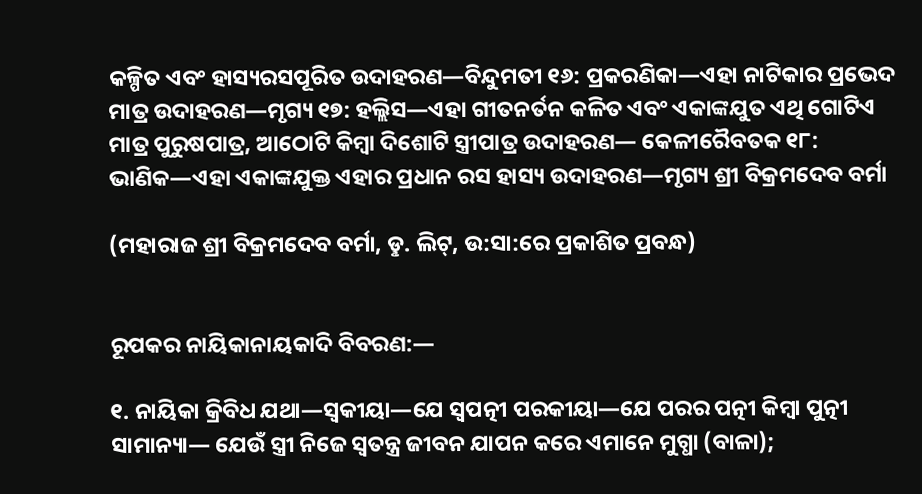କଳ୍ପିତ ଏବଂ ହାସ୍ୟରସପୂରିତ ଉଦାହରଣ—ବିନ୍ଦୁମତୀ ୧୬: ପ୍ରକରଣିକା—ଏହା ନାଟିକାର ପ୍ରଭେଦ ମାତ୍ର ଉଦାହରଣ—ମୃଗ୍ୟ ୧୭: ହଲ୍ଲିସ—ଏହା ଗୀତନର୍ତନ କଳିତ ଏବଂ ଏକାଙ୍କଯୁତ ଏଥି ଗୋଟିଏ ମାତ୍ର ପୁରୁଷପାତ୍ର, ଆଠୋଟି କିମ୍ୱା ଦିଶୋଟି ସ୍ତ୍ରୀପାତ୍ର ଉଦାହରଣ— କେଳୀରୈବତକ ୧୮: ଭାଣିକ—ଏହା ଏକାଙ୍କଯୁକ୍ତ ଏହାର ପ୍ରଧାନ ରସ ହାସ୍ୟ ଉଦାହରଣ—ମୃଗ୍ୟ ଶ୍ରୀ ବିକ୍ରମଦେବ ବର୍ମା

(ମହାରାଜ ଶ୍ରୀ ବିକ୍ରମଦେବ ବର୍ମା, ଡୢ. ଲିଟ୍, ଉ:ସା:ରେ ପ୍ରକାଶିତ ପ୍ରବନ୍ଧ)


ରୂପକର ନାୟିକାନାୟକାଦି ବିବରଣ:—

୧. ନାୟିକା କ୍ରିବିଧ ଯଥା—ସ୍ୱକୀୟା—ଯେ ସ୍ୱପତ୍ନୀ ପରକୀୟା—ଯେ ପରର ପତ୍ନୀ କିମ୍ୱା ପୁତ୍ନୀ ସାମାନ୍ୟା— ଯେଉଁ ସ୍ତ୍ରୀ ନିଜେ ସ୍ୱତନ୍ତ୍ର ଜୀବନ ଯାପନ କରେ ଏମାନେ ମୁଗ୍ଧା (ବାଳା);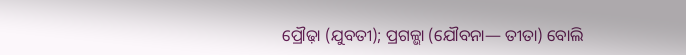ପ୍ରୌଢ଼ା (ଯୁବତୀ); ପ୍ରଗଳ୍ଭା (ଯୌବନା— ତୀତା) ବୋଲି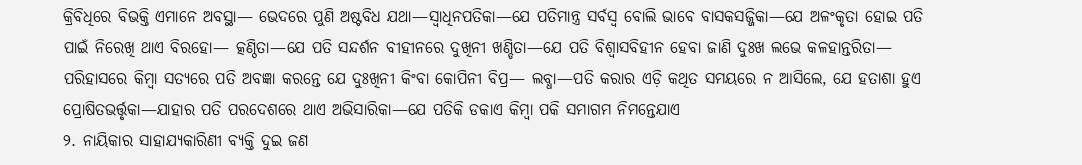କ୍ରିବିଧିରେ ବିଭକ୍ତି ଏମାନେ ଅବସ୍ଥା— ଭେଦରେ ପୁଣି ଅଷ୍ଟବିଧ ଯଥା—ସ୍ୱାଧିନପତିକା—ଯେ ପତିମାନ୍ତ୍ର ସର୍ବସ୍ୱ ବୋଲି ଭାବେ ବାସକସଜ୍ଜିକା—ଯେ ଅଳଂକୃତା ହୋଇ ପତି ପାଇଁ ନିରେଖି ଥାଏ ବିରହୋ— ତ୍କଣ୍ଠିତା—ଯେ ପତି ସନ୍ଦର୍ଶନ ବୀହୀନରେ ଦୁଖିନୀ ଖଣ୍ଡିତା—ଯେ ପତି ବିଶ୍ୱାସବିହୀନ ହେବା ଜାଣି ଦୁଃଖ ଲଭେ କଳହାନ୍ତରିତା— ପରିହାସରେ କିମ୍ୱା ସତ୍ୟରେ ପତି ଅବଜ୍ଞା କରନ୍ତେ ଯେ ଦୁଃଖିନୀ କିଂବା କୋପିନୀ ବିପ୍ର— ଲବ୍ଧା—ପତି କରାର ଏଡ଼ି କଥିତ ସମୟରେ ନ ଆସିଲେ, ଯେ ହତାଶା ହୁଏ ପ୍ରୋଷିତଭର୍ତ୍ତୃକା—ଯାହାର ପତି ପରଦେଶରେ ଥାଏ ଅଭିସାରିକା—ଯେ ପତିକି ଡକାଏ କିମ୍ୱା ପକି ସମାଗମ ନିମନ୍ତେଯାଏ
୨. ନାୟିକାର ସାହାଯ୍ୟକାରିଣୀ ବ୍ୟକ୍ତି ଦୁଇ ଜଣ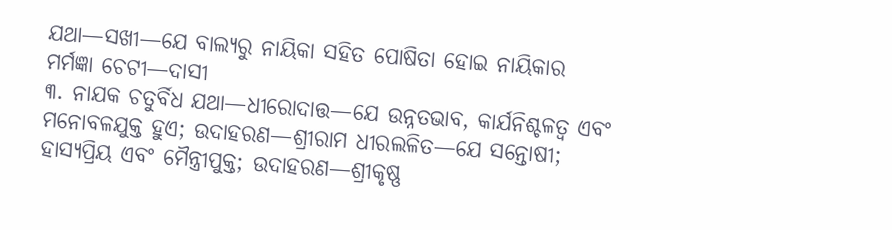ଯଥା—ସଖୀ—ଯେ ବାଲ୍ୟରୁ ନାୟିକା ସହିତ ପୋଷିତା ହୋଇ ନାୟିକାର ମର୍ମଜ୍ଞା ଚେଟୀ—ଦାସୀ
୩. ନାଯକ ଚତୁର୍ବିଧ ଯଥା—ଧୀରୋଦାତ୍ତ—ଯେ ଉନ୍ନତଭାବ, କାର୍ଯନିଶ୍ଚଳତ୍ୱ ଏବଂ ମନୋବଳଯୁକ୍ତ ହୁଏ; ଉଦାହରଣ—ଶ୍ରୀରାମ ଧୀରଲଳିତ—ଯେ ସନ୍ତୋଷୀ; ହାସ୍ୟପ୍ରିୟ ଏବଂ ମୈନ୍ତ୍ରୀପୁକ୍ତ; ଉଦାହରଣ—ଶ୍ରୀକୃଷ୍ଣ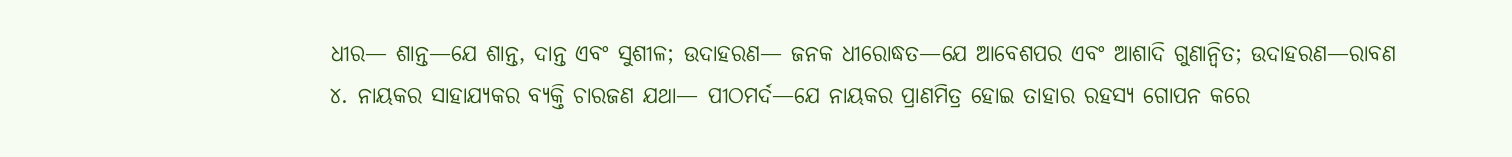ଧୀର— ଶାନ୍ତ—ଯେ ଶାନ୍ତ, ଦାନ୍ତ ଏବଂ ସୁଶୀଳ; ଉଦାହରଣ— ଜନକ ଧୀରୋଦ୍ଧତ—ଯେ ଆବେଶପର ଏବଂ ଆଶାଦି ଗୁଣାନ୍ୱିତ; ଉଦାହରଣ—ରାବଣ
୪. ନାୟକର ସାହାଯ୍ୟକର ବ୍ୟକ୍ତି ଚାରଜଣ ଯଥା— ପୀଠମର୍ଦ—ଯେ ନାୟକର ପ୍ରାଣମିତ୍ର ହୋଇ ତାହାର ରହସ୍ୟ ଗୋପନ କରେ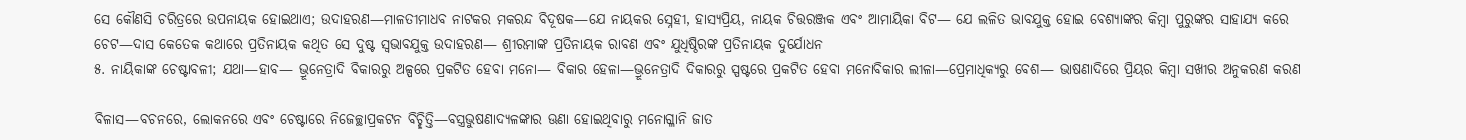ସେ କୌଣସି ଚରିତ୍ରରେ ଉପନାୟକ ହୋଇଥାଏ; ଉଦାହରଣ—ମାଳତୀମାଧବ ନାଟକର ମକରନ୍ଦ ବିଦୂଷକ—ଯେ ନାୟକର ସ୍ନେହୀ, ହାସ୍ୟପ୍ରିୟ, ନାୟକ ଚିତ୍ତରଞ୍ଜକ ଏବଂ ଆମାୟିକା ବିଟ— ଯେ ଲଳିତ ଭାବଯୁକ୍ତ ହୋଇ ବେଶ୍ୟାଙ୍କର କିମ୍ୱା ପୁରୁଙ୍କର ସାହାଯ୍ୟ କରେ ଚେଟ—ଦାସ କେତେକ କଥାରେ ପ୍ରତିନାୟକ କଥିତ ସେ ଦୁଷ୍ଟ ସ୍ୱଭାବଯୁକ୍ତ ଉଦାହରଣ— ଶ୍ରୀରମାଙ୍କ ପ୍ରତିନାୟକ ରାବଣ ଏବଂ ଯୁଧିଷ୍ଠିରଙ୍କ ପ୍ରତିନାୟକ ଦୁର୍ଯୋଧନ
୫. ନାୟିକାଙ୍କ ଚେଷ୍ଟାବଳୀ; ଯଥା—ହାବ— ଭ୍ରୂନେତ୍ରାଦି ବିକାରରୁ ଅଳ୍ପରେ ପ୍ରକଟିତ ହେବା ମନୋ— ବିକାର ହେଳା—ଭ୍ରୂନେତ୍ରାଦି ଦିକାରରୁ ସ୍ପଷ୍ଟରେ ପ୍ରକଟିତ ହେବା ମନୋବିକାର ଲୀଳା—ପ୍ରେମାଧିକ୍ୟରୁ ବେଶ— ଭାଷଣାଦିରେ ପ୍ରିୟର କିମ୍ୱା ସଖୀର ଅନୁକରଣ କରଣ

ବିଳାସ—ବଚନରେ, ଲୋକନରେ ଏବଂ ଚେଷ୍ଟାରେ ନିଜେଚ୍ଛାପ୍ରକଟନ ବିଚ୍ଛିତ୍ତି—ବସ୍ତ୍ରଭୁଷଣାଦ୍ୟଳଙ୍କାର ଊଣା ହୋଇଥିବାରୁ ମନୋଗ୍ଳାନି ଜାତ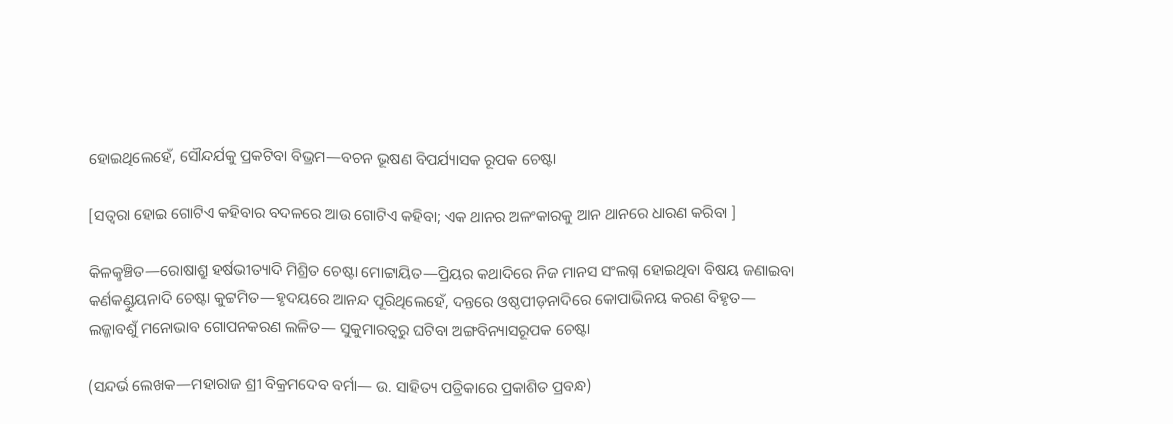ହୋଇଥିଲେହେଁ, ସୌନ୍ଦର୍ଯକୁ ପ୍ରକଟିବା ବିଭ୍ରମ—ବଚନ ଭୂଷଣ ବିପର୍ଯ୍ୟାସକ ରୂପକ ଚେଷ୍ଟା

[ସତ୍ୱରା ହୋଇ ଗୋଟିଏ କହିବାର ବଦଳରେ ଆଉ ଗୋଟିଏ କହିବା; ଏକ ଥାନର ଅଳଂକାରକୁ ଆନ ଥାନରେ ଧାରଣ କରିବା ]

କିଳକୢଞ୍ଚିତ—ରୋଷାଶ୍ରୁ ହର୍ଷଭୀତ୍ୟାଦି ମିଶ୍ରିତ ଚେଷ୍ଟା ମୋଟ୍ଟାୟିତ—ପ୍ରିୟର କଥାଦିରେ ନିଜ ମାନସ ସଂଲଗ୍ନ ହୋଇଥିବା ବିଷୟ ଜଣାଇବା କର୍ଣକଣ୍ଡୁୟନାଦି ଚେଷ୍ଟା କୁଟ୍ଟମିତ—ହୃଦୟରେ ଆନନ୍ଦ ପୂରିଥିଲେହେଁ, ଦନ୍ତରେ ଓଷ୍ଠପୀଡ଼ନାଦିରେ କୋପାଭିନୟ କରଣ ବିହୃତ— ଲଜ୍ଜାବଶୁଁ ମନୋଭାବ ଗୋପନକରଣ ଲଳିତ— ସୁକୁମାରତ୍ୱରୁ ଘଟିବା ଅଙ୍ଗବିନ୍ୟାସରୂପକ ଚେଷ୍ଟା

(ସନ୍ଦର୍ଭ ଲେଖକ—ମହାରାଜ ଶ୍ରୀ ବିକ୍ରମଦେବ ବର୍ମା— ଉ. ସାହିତ୍ୟ ପତ୍ରିକାରେ ପ୍ରକାଶିତ ପ୍ରବନ୍ଧ)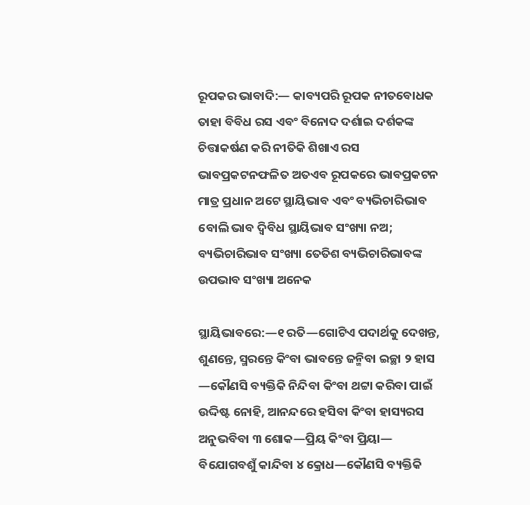ରୂପକର ଭାବାଦି:— କାବ୍ୟପରି ରୂପକ ନୀତବୋଧକ ତାହା ବିବିଧ ରସ ଏବଂ ବିନୋଦ ଦର୍ଶାଇ ଦର୍ଶକଙ୍କ ଚିତ୍ତାକର୍ଷଣ କରି ନୀତିକି ଶିଖାଏ ରସ ଭାବପ୍ରକଟନଫଳିତ ଅତଏବ ରୂପକରେ ଭାବପ୍ରକଟନ ମାତ୍ର ପ୍ରଧାନ ଅଟେ ସ୍ଥାୟିଭାବ ଏବଂ ବ୍ୟଭିଚାରିଭାବ ବୋଲି ଭାବ ଦ୍ୱିବିଧ ସ୍ଥାୟିଭାବ ସଂଖ୍ୟା ନଅ; ବ୍ୟଭିଚାରିଭାବ ସଂଖ୍ୟା ତେତିଶ ବ୍ୟଭିଚାରିଭାବଙ୍କ ଉପଭାବ ସଂଖ୍ୟା ଅନେକ

ସ୍ଥାୟିଭାବରେ:—୧ ରତି—ଗୋଟିଏ ପଦାର୍ଥକୁ ଦେଖନ୍ତ, ଶୁଣନ୍ତେ, ସ୍ମରନ୍ତେ କିଂବା ଭାବନ୍ତେ ଜନ୍ମିବା ଇଚ୍ଛା ୨ ହାସ —କୌଣସି ବ୍ୟକ୍ତିକି ନିନ୍ଦିବା କିଂବା ଥଟ୍ଟା କରିବା ପାଇଁ ଉଦ୍ଦିଷ୍ଟ ନୋହି, ଆନନ୍ଦରେ ହସିବା କିଂବା ହାସ୍ୟରସ ଅନୁଭବିବା ୩ ଶୋକ—ପ୍ରିୟ କିଂବା ପ୍ରିୟା— ବିଯୋଗବଶୁଁ କାନ୍ଦିବା ୪ କ୍ରୋଧ—କୌଣସି ବ୍ୟକ୍ତିକି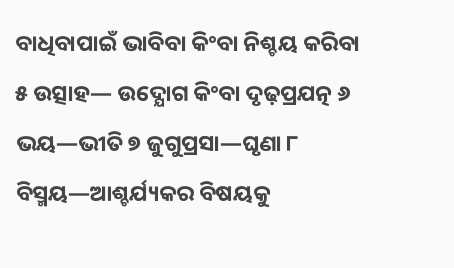ବାଧିବାପାଇଁ ଭାବିବା କିଂବା ନିଶ୍ଚୟ କରିବା ୫ ଉତ୍ସାହ— ଉଦ୍ଯୋଗ କିଂବା ଦୃଢ଼ପ୍ରଯତ୍ନ ୬ ଭୟ—ଭୀତି ୭ ଜୁଗୁପ୍ରସା—ଘୃଣା ୮ ବିସ୍ମୟ—ଆଶ୍ଚର୍ଯ୍ୟକର ବିଷୟକୁ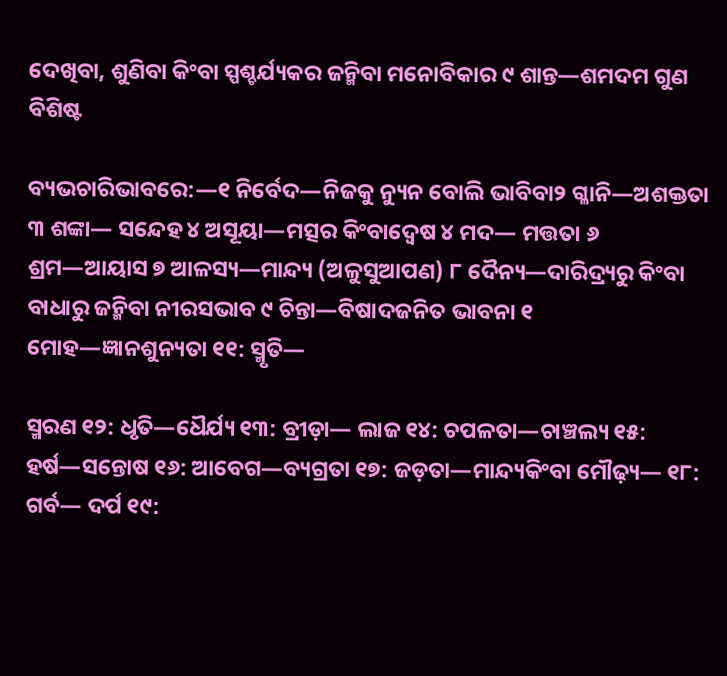ଦେଖିବା, ଶୁଣିବା କିଂବା ସ୍ପଶ୍ଚର୍ଯ୍ୟକର ଜନ୍ମିବା ମନୋବିକାର ୯ ଶାନ୍ତ—ଶମଦମ ଗୁଣ ବିଶିଷ୍ଟ

ବ୍ୟଭଚାରିଭାବରେ:—୧ ନିର୍ବେଦ—ନିଜକୁ ନ୍ୟୁନ ବୋଲି ଭାବିବା୨ ଗ୍ଳାନି—ଅଶକ୍ତତା ୩ ଶଙ୍କା— ସନ୍ଦେହ ୪ ଅସୂୟା—ମତ୍ସର କିଂବାଦ୍ୱେଷ ୪ ମଦ— ମତ୍ତତା ୬ ଶ୍ରମ—ଆୟାସ ୭ ଆଳସ୍ୟ—ମାନ୍ଦ୍ୟ (ଅଳୁସୁଆପଣ) ୮ ଦୈନ୍ୟ—ଦାରିଦ୍ର୍ୟରୁ କିଂବା ବାଧାରୁ ଜନ୍ମିବା ନୀରସଭାବ ୯ ଚିନ୍ତା—ବିଷାଦଜନିତ ଭାବନା ୧ ମୋହ—ଜ୍ଞାନଶୁନ୍ୟତା ୧୧: ସ୍ମୃତି—

ସ୍ମରଣ ୧୨: ଧୃତି—ଧୈର୍ଯ୍ୟ ୧୩: ବ୍ରୀଡ଼ା— ଲାଜ ୧୪: ଚପଳତା—ଚାଞ୍ଚଲ୍ୟ ୧୫: ହର୍ଷ—ସନ୍ତୋଷ ୧୬: ଆବେଗ—ବ୍ୟଗ୍ରତା ୧୭: ଜଡ଼ତା—ମାନ୍ଦ୍ୟକିଂବା ମୌଢ଼୍ୟ— ୧୮: ଗର୍ବ— ଦର୍ପ ୧୯: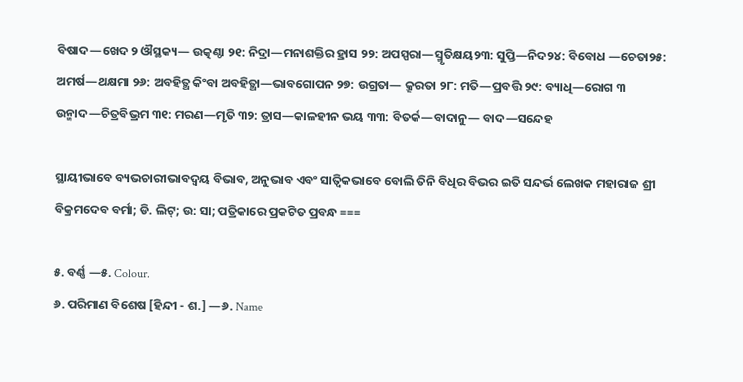ବିଷାଦ—ଖେଦ ୨ ଔସ୍ଥକ୍ୟ— ଉତ୍କଣ୍ଠା ୨୧: ନିଦ୍ରା—ମନାଶକ୍ତିର ହ୍ରାସ ୨୨: ଅପସ୍ପରା—ସ୍ମୃତିକ୍ଷୟ୨୩: ସୁପ୍ତି—ନିଦ୨୪: ବିବୋଧ —ଚେତା୨୫: ଅମର୍ଷ—ଥକ୍ଷମା ୨୬: ଅବହିତ୍ଥ କିଂବା ଅବହିତ୍ଥା—ଭାବଗୋପନ ୨୭: ଉଗ୍ରତା— କ୍ରୂରତା ୨୮: ମତି—ପ୍ରବତ୍ତି ୨୯: ବ୍ୟାଧି—ରୋଗ ୩ ଉନ୍ମାଦ—ଚିତ୍ରବିଭ୍ରମ ୩୧: ମରଣ—ମୃତି ୩୨: ତ୍ରାସ—କାଳହୀନ ଭୟ ୩୩: ବିତର୍କ—ବାଦାନୁ— ବାଦ—ସନ୍ଦେହ

ସ୍ଥାୟୀଭାବେ ବ୍ୟଭଚାରୀଭାବଦ୍ୱୟ ବିଭାବ, ଅନୁଭାବ ଏବଂ ସାତ୍ୱିକଭାବେ ବୋଲି ତିନି ବିଧିର ବିଭର ଇତି ସନ୍ଦର୍ଭ ଲେଖକ ମହାରାଜ ଶ୍ରୀ ବିକ୍ରମଦେବ ବର୍ମା; ଡି. ଲିଟ୍; ଉ: ସା; ପତ୍ରିକାରେ ପ୍ରକଟିତ ପ୍ରବନ୍ଧ ===

୫. ବର୍ଣ୍ଣ —୫. Colour.
୬. ପରିମାଣ ବିଶେଷ [ହିନ୍ଦୀ - ଶ.] —୬. Name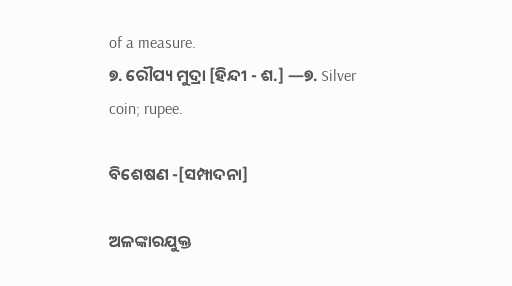of a measure.
୭. ରୌପ୍ୟ ମୁଦ୍ରା [ହିନ୍ଦୀ - ଶ.] —୭. Silver coin; rupee.

ବିଶେଷଣ -[ସମ୍ପାଦନା]

ଅଳଙ୍କାରଯୁକ୍ତ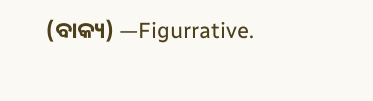(ବାକ୍ୟ) —Figurrative.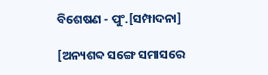ବିଶେଷଣ - ପୁଂ.[ସମ୍ପାଦନା]

[ଅନ୍ୟଶବ୍ଦ ସଙ୍ଗେ ସମାସରେ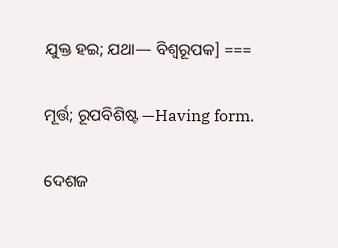ଯୁକ୍ତ ହଇ; ଯଥା— ବିଶ୍ୱରୂପକ] ===

ମୂର୍ତ୍ତ; ରୂପବିଶିଷ୍ଟ —Having form.

ଦେଶଜ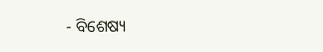- ବିଶେଷ୍ୟ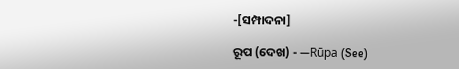-[ସମ୍ପାଦନା]

ରୂପ (ଦେଖ) - —Rūpa (See)